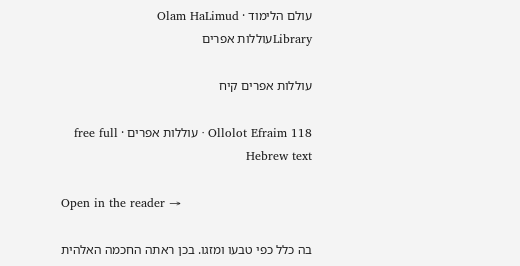עולם הלימוד · Olam HaLimud
Libraryעוללות אפרים

עוללות אפרים קיח

Ollolot Efraim 118 · עוללות אפרים · free full Hebrew text

Open in the reader →

בה כלל כפי טבעו ומזגו. בכן ראתה החכמה האלהית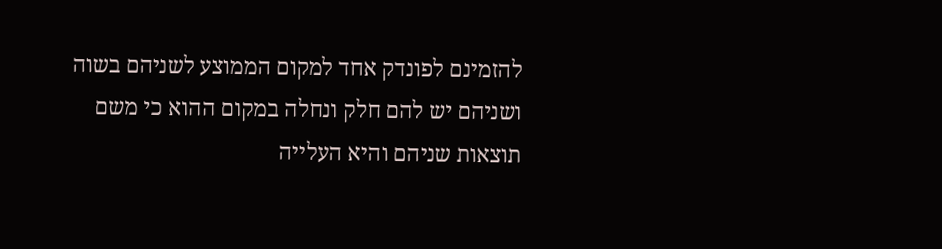להזמינם לפונדק אחד למקום הממוצע לשניהם בשוה ושניהם יש להם חלק ונחלה במקום ההוא כי משם תוצאות שניהם והיא העלייה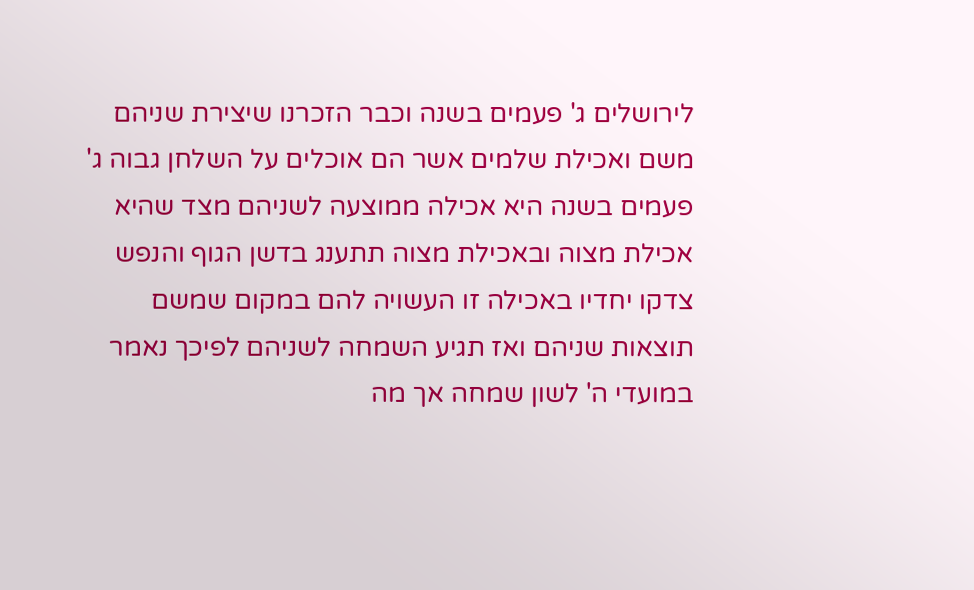לירושלים ג' פעמים בשנה וכבר הזכרנו שיצירת שניהם משם ואכילת שלמים אשר הם אוכלים על השלחן גבוה ג' פעמים בשנה היא אכילה ממוצעה לשניהם מצד שהיא אכילת מצוה ובאכילת מצוה תתענג בדשן הגוף והנפש צדקו יחדיו באכילה זו העשויה להם במקום שמשם תוצאות שניהם ואז תגיע השמחה לשניהם לפיכך נאמר במועדי ה' לשון שמחה אך מה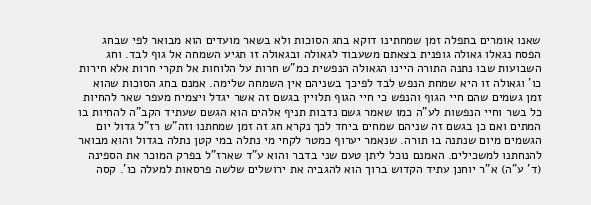שאנו אומרים בתפלה זמן שמחתינו דוקא בחג הסוכות ולא בשאר מועדים הוא מבואר לפי שבחג הפסח נגאלו גאולה גופנית בצאתם משעבוד לגאולה ובגאולה זו תגיע השמחה אל גוף לבד. וחג השבועות שבו נתנה התורה היינו הגאולה הנפשית כמ"ש חרות על הלוחות אל תקרי חרות אלא חירות כו' וגאולה זו היא שמחת הנפש לבד לפיכך בשניהם אין השמחה שלימה. אמנם בחג הסוכות שהוא זמן גשמים שהם חיי הגוף והנפש כי חיי הגוף תלויין בגשם זה אשר יגדל ויצמיח מעפר שאר להחיות כל בשר וחיי הנפשות לע"ה כמו שאמר גשם נדבות תניף אלהים הוא הגשם שעתיד הקב"ה להחיות בו המתים ואם כן בגשם זה שניהם שמחים ביחד לכך נקרא חג זה זמן שמחתנו וזה"ש רז"ל גדול יום הגשמים מיום שנתנה בו תורה. שנאמר יערוף כמטר לקחי מי נתלה במי קטן נתלה בגדול והוא מבואר להנחתנו למשכילים. האמנם נוכל ליתן טעם שני בדבר והוא ע"ד שארז"ל בפרק המוכר את הספינה (ד' ע"ה) א"ר יוחנן עתיד הקדוש ברוך הוא להגביה את ירושלים שלשה פרסאות למעלה כו'. קסה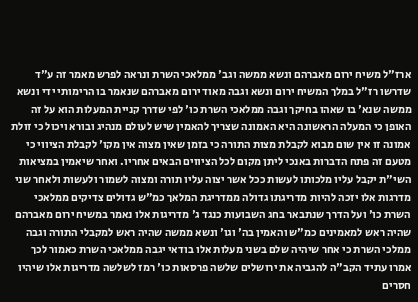ארז"ל משיח ירום מאברהם ונשא ממשה וגב' ממלאכי השרת ונראה לפרש מאמר זה ע"ד שדרשו רז"ל במלך המשיח ירום ונשא וגבה מאוד ירום מאברהם שנאמר בו הרימותי ידי ונשא ממשה שנא' בו שאהו בחיקך וגבה ממלאכי השרת כו' לפי שדרך קניית המעלות הוא על זה האופן כי המעלה הראשונה היא האמונה שצריך להאמין שיש לעולם מנהיג ובורא ויכול כי זולת אמונה זו אין שום מבוא לקבלת מצות התורה כי בזמן שאין מצוה אין מקו' לקבלת הציווי כי מטעם זה פתח הדברות באנכי ליתן מקום לכל הציווים הבאים אחריו. ואחר שיאמין במציאות השי"ת יקבל עליו מלכותו לעשות ככל אשר יצוה עליו תורה ומצוה לשמור ולעשות ולאחר שני מדרגות אלו יזכה להיות מדריגתו גדולה ממדריגת המלאך כמ"ש גדולים צדיקים ממלאכי השרת כו' ועל הדרך שנתבאר בחג השבועות כנגד ג' מדריגות אלו נאמר במשיח ירום מאברהם שהיה ראש למאמינים כמ"ש והאמין בה' וגו' ונשא ממשה שהיה ראש למקבלי התורה וגבה ממלכי השרת כי אחר שיהיה שלם בשני מעלות אלו בודאי יגבה ממלאכי השרת כאמור לכך אמרו עתיד הקב"ה להגביה את ירושלים שלשה פרסאות כו' רמז לשלשה מדריגות אלו שיהיו חסרים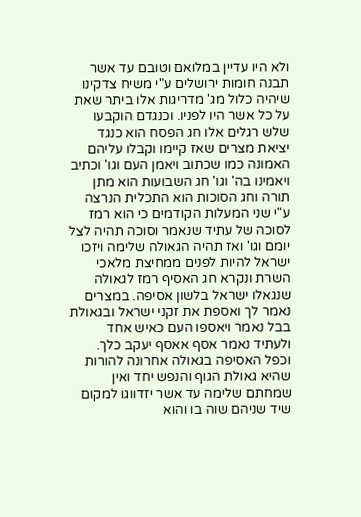ולא היו עדיין במלואם וטובם עד אשר תבנה חומות ירושלים ע"י משיח צדקינו שיהיה כלול מג' מדריגות אלו ביתר שאת על כל אשר היו לפניו. וכנגדם הוקבעו שלש רגלים אלו חג הפסח הוא כנגד יציאת מצרים שאז קיימו וקבלו עליהם האמונה כמו שכתוב ויאמן העם וגו' וכתיב ויאמינו בה' וגו' חג השבועות הוא מתן תורה וחג הסוכות הוא התכלית הנרצה ע"י שני המעלות הקודמים כי הוא רמז לסוכה של עתיד שנאמר וסוכה תהיה לצל יומם וגו' ואז תהיה הגאולה שלימה ויזכו ישראל להיות לפנים ממחיצת מלאכי השרת ונקרא חג האסיף רמז לגאולה שנגאלו ישראל בלשון אסיפה. במצרים נאמר לך ואספת את זקני ישראל ובגאולת בבל נאמר ויאספו העם כאיש אחד ולעתיד נאמר אסף אאסף יעקב כלך. וכפל האסיפה בגאולה אחרונה להורות שהיא גאולת הגוף והנפש יחד ואין שמחתם שלימה עד אשר יזדווגו למקום שיד שניהם שוה בו והוא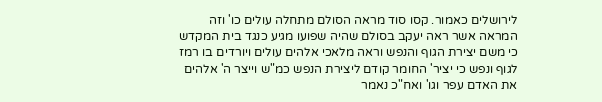לירושלים כאמור. קסו סוד מראה הסולם מתחלה עולים כו' וזה המראה אשר ראה יעקב בסולם שהיה שפועו מגיע כנגד בית המקדש כי משם יצירת הגוף והנפש וראה מלאכי אלהים עולים ויורדים בו רמז לגוף ונפש כי יציר' החומר קודם ליצירת הנפש כמ"ש וייצר ה' אלהים את האדם עפר וגו' ואח"כ נאמר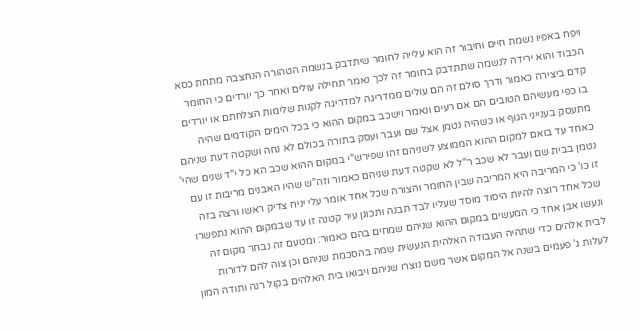ויפח באפיו נשמת חיים וחיבור זה הוא עלייה לחומר שיתדבק בנשמה הטהורה הנחצבה מתחת כסא הכבוד והוא ירידה לנשמה שתתדבק בחומר זה לכך נאמר תחילה עולים ואחר כך יורדים כי החומר קדם ביצירה כאמור ודרך סולם זה הם עולים ממדריגה למדריגה לקנות שלימות הצלחתם או יורדים בו כפי מעשיהם הטובים הם אם רעים ונאמר וישכב במקום ההוא כי בכל הימים הקודמים שהיה מתעסק בענייני הגוף או כשהיה נטמן אצל שם ועבר ועסק בתורה בכולם לא נחה ושקטה דעת שניהם כאחד עד בואם למקום ההוא הממוצע לשניהם זהו שפירש"י במקום ההוא שכב הא כל י"ד שנים שהי' נטמן בבית שם ועבר לא שכב ר"ל לא שקטה דעת שניהם כאמור וזה"ש שהיו האבנים מריבות זו עם זו כו' כי המריבה היא המריבה שבין החומר והצורה שכל אחד אומר עלי יניח צדיק ראשו ורצה בזה שכל אחד רוצה להיות היסוד מוסד שעליו לבד תבנה ותכונן עיר קטנה זו עד שבמקום ההוא נתפשרו ונעשו אבן אחד כי המעשים במקום ההוא שניהם שמחים בהם כאמור: ומטעם זה נבחר מקום זה לבית אלהים כדי שתהיה העבודה האלהית הנעשית שמה בהסכמת שניהם וכן צוה להם לדורות לעלות ג' פעמים בשנה אל המקום אשר משם נוצרו שניהם ויבואו בית האלהים בקול רנה ותודה המון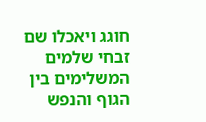חוגג ויאכלו שם זבחי שלמים המשלימים בין הגוף והנפש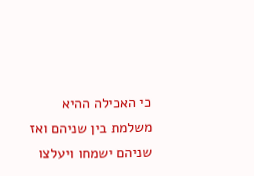כי האכילה ההיא משלמת בין שניהם ואז שניהם ישמחו ויעלצו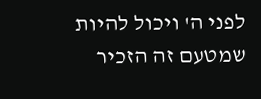לפני ה' ויכול להיות שמטעם זה הזכיר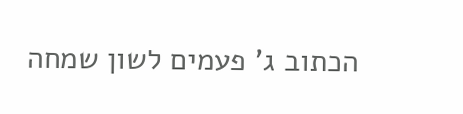הכתוב ג' פעמים לשון שמחה